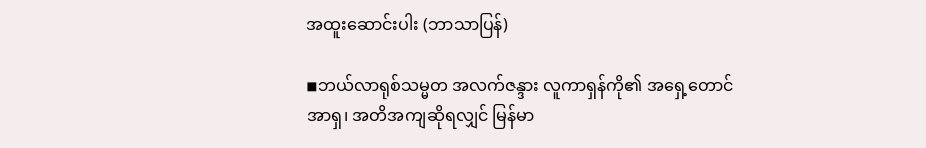အထူးဆောင်းပါး (ဘာသာပြန်)

◾ဘယ်လာရုစ်သမ္မတ အလက်ဇန္ဒား လူကာရှန်ကို၏ အရှေ့တောင်အာရှ၊ အတိအကျဆိုရလျှင် မြန်မာ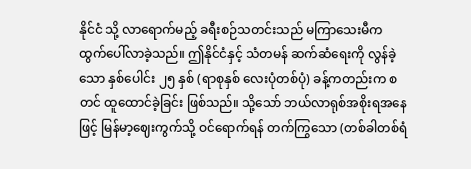နိုင်ငံ သို့ လာရောက်မည့် ခရီးစဉ်သတင်းသည် မကြာသေးမီက ထွက်ပေါ်လာခဲ့သည်။ ဤနိုင်ငံနှင့် သံတမန် ဆက်ဆံရေးကို လွန်ခဲ့သော နှစ်ပေါင်း ၂၅ နှစ် (ရာစုနှစ် လေးပုံတစ်ပုံ) ခန့်ကတည်းက စတင် ထူထောင်ခဲ့ခြင်း ဖြစ်သည်။ သို့သော် ဘယ်လာရုစ်အစိုးရအနေဖြင့် မြန်မာ့ဈေးကွက်သို့ ဝင်ရောက်ရန် တက်ကြွသော (တစ်ခါတစ်ရံ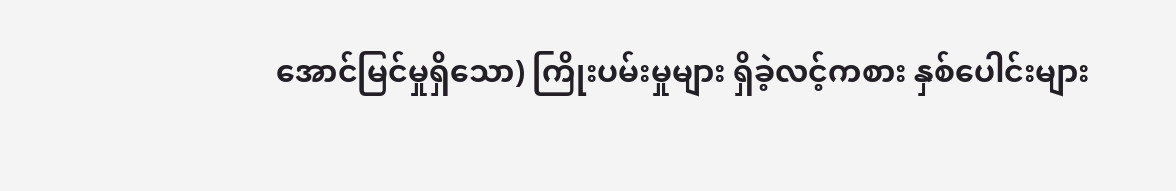အောင်မြင်မှုရှိသော) ကြိုးပမ်းမှုများ ရှိခဲ့လင့်ကစား နှစ်ပေါင်းများ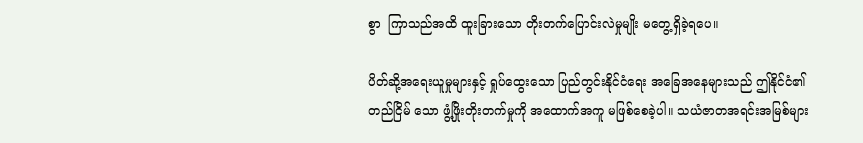စွာ  ကြာသည်အထိ ထူးခြားသော တိုးတက်ပြောင်းလဲမှုမျိုး မတွေ့ရှိခဲ့ရပေ။

ပိတ်ဆို့အရေးယူမှုများနှင့် ရှုပ်ထွေးသော ပြည်တွင်းနိုင်ငံရေး အခြေအနေများသည် ဤနိုင်ငံ၏ တည်ငြိမ် သော ဖွံ့ဖြိုးတိုးတက်မှုကို အထောက်အကူ မဖြစ်စေခဲ့ပါ။ သယံဇာတအရင်းအမြစ်များ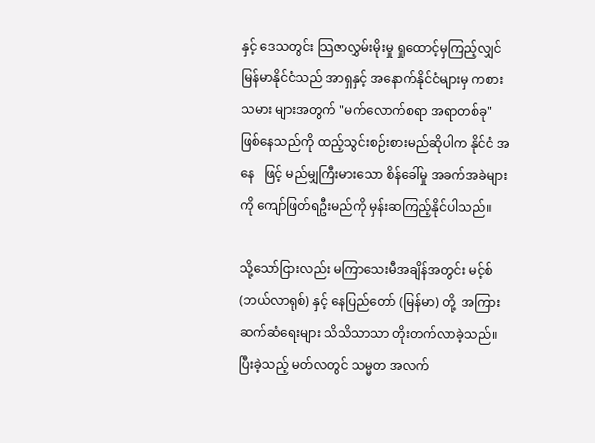နှင့် ဒေသတွင်း သြဇာလွှမ်းမိုးမှု ရှုထောင့်မှကြည့်လျှင် မြန်မာနိုင်ငံသည် အာရှနှင့် အနောက်နိုင်ငံများမှ ကစားသမား များအတွက် "မက်လောက်စရာ အရာတစ်ခု" ဖြစ်နေသည်ကို ထည့်သွင်းစဉ်းစားမည်ဆိုပါက နိုင်ငံ အနေ   ဖြင့် မည်မျှကြီးမားသော စိန်ခေါ်မှု အခက်အခဲများကို ကျော်ဖြတ်ရဦးမည်ကို မှန်းဆကြည့်နိုင်ပါသည်။

သို့သော်ငြားလည်း မကြာသေးမီအချိန်အတွင်း မင့်စ် (ဘယ်လာရုစ်) နှင့် နေပြည်တော် (မြန်မာ) တို့  အကြား ဆက်ဆံရေးများ သိသိသာသာ တိုးတက်လာခဲ့သည်။ ပြီးခဲ့သည့် မတ်လတွင် သမ္မတ အလက်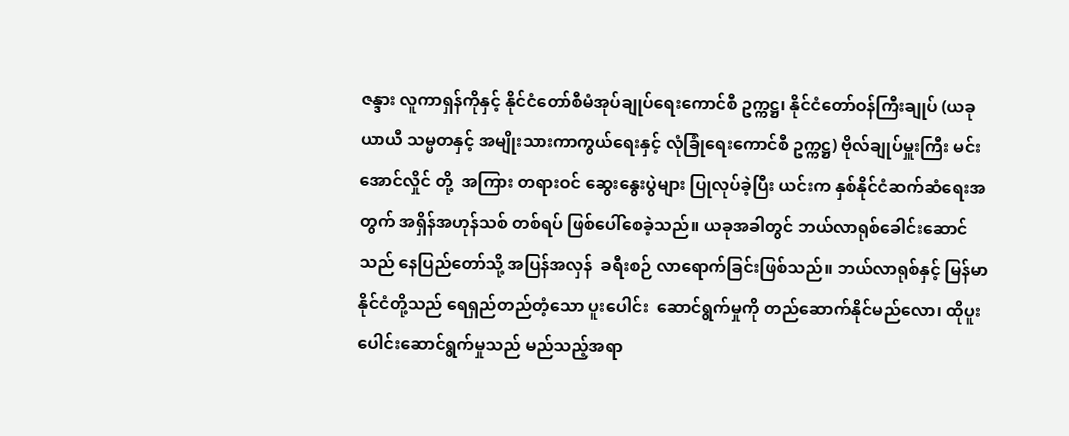ဇန္ဒား လူကာရှန်ကိုနှင့် နိုင်ငံတော်စီမံအုပ်ချုပ်ရေးကောင်စီ ဥက္ကဋ္ဌ၊ နိုင်ငံတော်ဝန်ကြီးချုပ် (ယခု ယာယီ သမ္မတနှင့် အမျိုးသားကာကွယ်ရေးနှင့် လုံခြုံရေးကောင်စီ ဥက္ကဋ္ဌ) ဗိုလ်ချုပ်မှူးကြီး မင်းအောင်လှိုင် တို့  အကြား တရားဝင် ဆွေးနွေးပွဲများ ပြုလုပ်ခဲ့ပြီး ယင်းက နှစ်နိုင်ငံဆက်ဆံရေးအတွက် အရှိန်အဟုန်သစ် တစ်ရပ် ဖြစ်ပေါ်စေခဲ့သည်။ ယခုအခါတွင် ဘယ်လာရုစ်ခေါင်းဆောင်သည် နေပြည်တော်သို့ အပြန်အလှန်  ခရီးစဉ် လာရောက်ခြင်းဖြစ်သည်။ ဘယ်လာရုစ်နှင့် မြန်မာနိုင်ငံတို့သည် ရေရှည်တည်တံ့သော ပူးပေါင်း  ဆောင်ရွက်မှုကို တည်ဆောက်နိုင်မည်လော၊ ထိုပူးပေါင်းဆောင်ရွက်မှုသည် မည်သည့်အရာ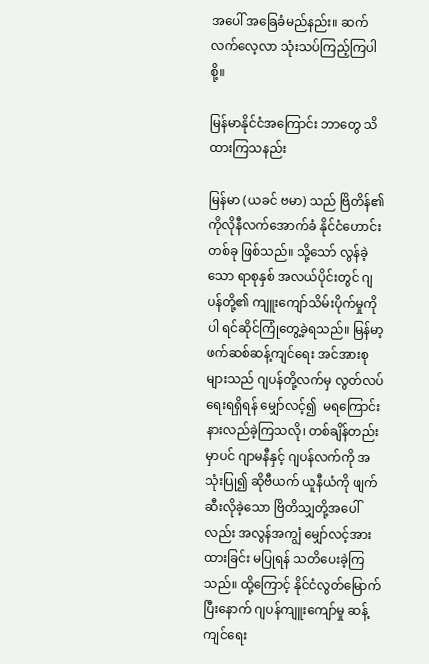အပေါ် အခြေခံမည်နည်း။ ဆက်လက်လေ့လာ သုံးသပ်ကြည့်ကြပါစို့။

မြန်မာနိုင်ငံအကြောင်း ဘာတွေ သိထားကြသနည်း

မြန်မာ (ယခင် ဗမာ) သည် ဗြိတိန်၏ ကိုလိုနီလက်အောက်ခံ နိုင်ငံဟောင်းတစ်ခု ဖြစ်သည်။ သို့သော် လွန်ခဲ့သော ရာစုနှစ် အလယ်ပိုင်းတွင် ဂျပန်တို့၏ ကျူးကျော်သိမ်းပိုက်မှုကိုပါ ရင်ဆိုင်ကြုံတွေ့ခဲ့ရသည်။ မြန်မာ့ဖက်ဆစ်ဆန့်ကျင်ရေး အင်အားစုများသည် ဂျပန်တို့လက်မှ လွတ်လပ်ရေးရရှိရန် မျှော်လင့်၍  မရကြောင်း နားလည်ခဲ့ကြသလို၊ တစ်ချိန်တည်းမှာပင် ဂျာမနီနှင့် ဂျပန်လက်ကို အသုံးပြု၍ ဆိုဗီယက် ယူနီယံကို ဖျက်ဆီးလိုခဲ့သော ဗြိတိသျှတို့အပေါ်လည်း အလွန်အကျွံ မျှော်လင့်အားထားခြင်း မပြုရန် သတိပေးခဲ့ကြသည်။ ထို့ကြောင့် နိုင်ငံလွတ်မြောက်ပြီးနောက် ဂျပန်ကျူးကျော်မှု ဆန့်ကျင်ရေး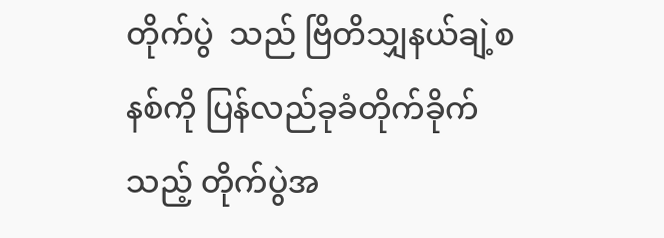တိုက်ပွဲ  သည် ဗြိတိသျှနယ်ချဲ့စနစ်ကို ပြန်လည်ခုခံတိုက်ခိုက်သည့် တိုက်ပွဲအ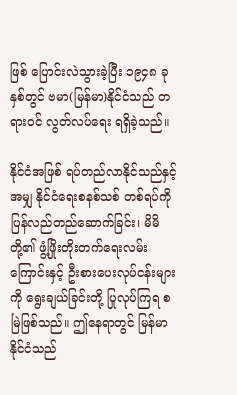ဖြစ် ပြောင်းလဲသွားခဲ့ပြီး ၁၉၄၈ ခုနှစ်တွင် ဗမာ(မြန်မာ)နိုင်ငံသည် တရားဝင် လွတ်လပ်ရေး ရရှိခဲ့သည်။

နိုင်ငံအဖြစ် ရပ်တည်လာနိုင်သည်နှင့်အမျှ နိုင်ငံရေးစနစ်သစ် တစ်ရပ်ကို ပြန်လည်တည်ဆောက်ခြင်း၊ မိမိတို့၏ ဖွံ့ဖြိုးတိုးတက်ရေးလမ်းကြောင်းနှင့် ဦးစားပေးလုပ်ငန်းများကို ရွေးချယ်ခြင်းတို့ ပြုလုပ်ကြရ စမြဲဖြစ်သည်။ ဤနေရာတွင် မြန်မာနိုင်ငံသည်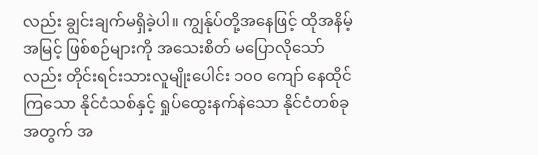လည်း ချွင်းချက်မရှိခဲ့ပါ။ ကျွန်ုပ်တို့အနေဖြင့် ထိုအနိမ့်  အမြင့် ဖြစ်စဉ်များကို အသေးစိတ် မပြောလိုသော်လည်း တိုင်းရင်းသားလူမျိုးပေါင်း ၁၀၀ ကျော် နေထိုင်  ကြသော နိုင်ငံသစ်နှင့် ရှုပ်ထွေးနက်နဲသော နိုင်ငံတစ်ခုအတွက် အ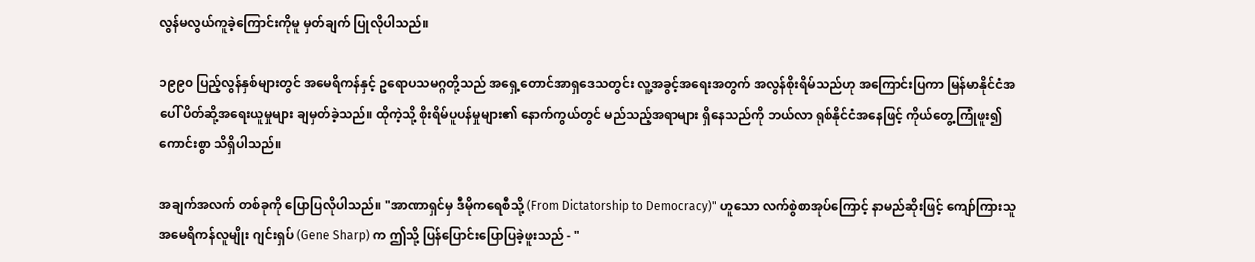လွန်မလွယ်ကူခဲ့ကြောင်းကိုမူ မှတ်ချက် ပြုလိုပါသည်။

၁၉၉၀ ပြည့်လွန်နှစ်များတွင် အမေရိကန်နှင့် ဥရောပသမဂ္ဂတို့သည် အရှေ့တောင်အာရှဒေသတွင်း လူ့အခွင့်အရေးအတွက် အလွန်စိုးရိမ်သည်ဟု အကြောင်းပြကာ မြန်မာနိုင်ငံအပေါ် ပိတ်ဆို့အရေးယူမှုများ ချမှတ်ခဲ့သည်။ ထိုကဲ့သို့ စိုးရိမ်ပူပန်မှုများ၏ နောက်ကွယ်တွင် မည်သည့်အရာများ ရှိနေသည်ကို ဘယ်လာ ရုစ်နိုင်ငံအနေဖြင့် ကိုယ်တွေ့ကြုံဖူး၍ ကောင်းစွာ သိရှိပါသည်။

အချက်အလက် တစ်ခုကို ပြောပြလိုပါသည်။ "အာဏာရှင်မှ ဒီမိုကရေစီသို့ (From Dictatorship to Democracy)" ဟူသော လက်စွဲစာအုပ်ကြောင့် နာမည်ဆိုးဖြင့် ကျော်ကြားသူ အမေရိကန်လူမျိုး ဂျင်းရှပ် (Gene Sharp) က ဤသို့ ပြန်ပြောင်းပြောပြခဲ့ဖူးသည် - "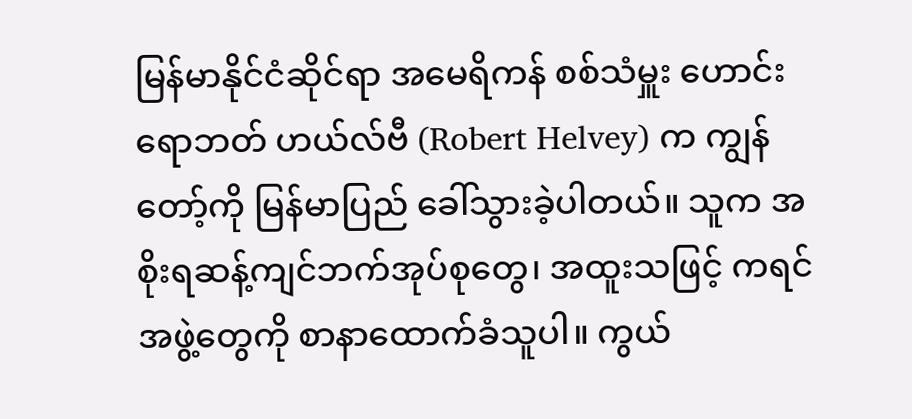မြန်မာနိုင်ငံဆိုင်ရာ အမေရိကန် စစ်သံမှူး ဟောင်း ရောဘတ် ဟယ်လ်ဗီ (Robert Helvey) က ကျွန်တော့်ကို မြန်မာပြည် ခေါ်သွားခဲ့ပါတယ်။ သူက အစိုးရဆန့်ကျင်ဘက်အုပ်စုတွေ၊ အထူးသဖြင့် ကရင်အဖွဲ့တွေကို စာနာထောက်ခံသူပါ။ ကွယ်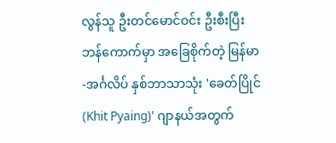လွန်သူ ဦးတင်မောင်ဝင်း ဦးစီးပြီး ဘန်ကောက်မှာ အခြေစိုက်တဲ့ မြန်မာ-အင်္ဂလိပ် နှစ်ဘာသာသုံး 'ခေတ်ပြိုင် (Khit Pyaing)' ဂျာနယ်အတွက်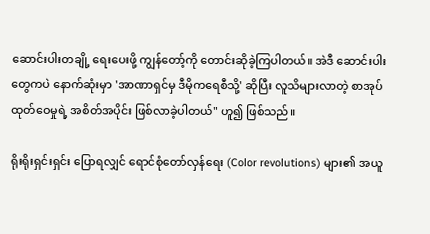ဆောင်းပါးတချို့ ရေးပေးဖို့ ကျွန်တော့်ကို တောင်းဆိုခဲ့ကြပါတယ်။ အဲဒီ ဆောင်းပါးတွေကပဲ နောက်ဆုံးမှာ 'အာဏာရှင်မှ ဒီမိုကရေစီသို့' ဆိုပြီး လူသိများလာတဲ့ စာအုပ် ထုတ်ဝေမှုရဲ့ အစိတ်အပိုင်း ဖြစ်လာခဲ့ပါတယ်" ဟူ၍ ဖြစ်သည်။

ရိုးရိုးရှင်းရှင်း ပြောရလျှင် ရောင်စုံတော်လှန်ရေး (Color revolutions) များ၏ အယူ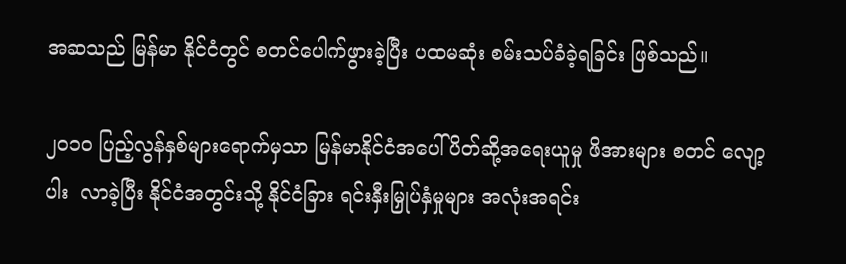အဆသည် မြန်မာ နိုင်ငံတွင် စတင်ပေါက်ဖွားခဲ့ပြီး ပထမဆုံး စမ်းသပ်ခံခဲ့ရခြင်း ဖြစ်သည်။

၂၀၁၀ ပြည့်လွန်နှစ်များရောက်မှသာ မြန်မာနိုင်ငံအပေါ် ပိတ်ဆို့အရေးယူမှု ဖိအားများ စတင် လျော့ပါး  လာခဲ့ပြီး နိုင်ငံအတွင်းသို့ နိုင်ငံခြား ရင်းနှီးမြှုပ်နှံမှုများ အလုံးအရင်း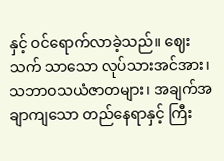နှင့် ဝင်ရောက်လာခဲ့သည်။ ဈေးသက် သာသော လုပ်သားအင်အား၊ သဘာဝသယံဇာတများ၊ အချက်အချာကျသော တည်နေရာနှင့် ကြီး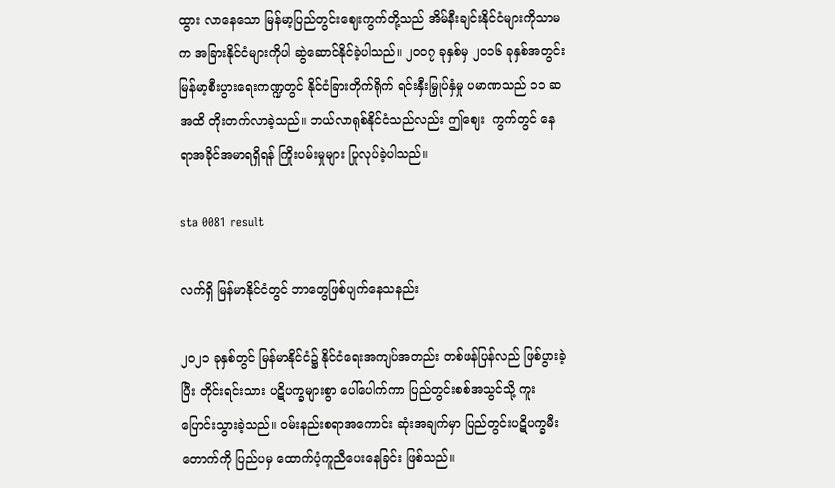ထွား လာနေသော မြန်မာ့ပြည်တွင်းဈေးကွက်တို့သည် အိမ်နီးချင်းနိုင်ငံများကိုသာမက အခြားနိုင်ငံများကိုပါ ဆွဲဆောင်နိုင်ခဲ့ပါသည်။ ၂၀၀၇ ခုနှစ်မှ ၂၀၁၆ ခုနှစ်အတွင်း မြန်မာ့စီးပွားရေးကဏ္ဍတွင် နိုင်ငံခြားတိုက်ရိုက် ရင်းနှီးမြှုပ်နှံမှု ပမာဏသည် ၁၁ ဆအထိ တိုးတက်လာခဲ့သည်။ ဘယ်လာရုစ်နိုင်ငံသည်လည်း ဤဈေး  ကွက်တွင် နေရာအခိုင်အမာရရှိရန် ကြိုးပမ်းမှုများ ပြုလုပ်ခဲ့ပါသည်။

sta 0081 result

လက်ရှိ မြန်မာနိုင်ငံတွင် ဘာတွေဖြစ်ပျက်နေသနည်း

၂၀၂၁ ခုနှစ်တွင် မြန်မာနိုင်ငံ၌ နိုင်ငံရေးအကျပ်အတည်း တစ်ဖန်ပြန်လည် ဖြစ်ပွားခဲ့ပြီး တိုင်းရင်းသား ပဋိပက္ခများစွာ ပေါ်ပေါက်ကာ ပြည်တွင်းစစ်အသွင်သို့ ကူးပြောင်းသွားခဲ့သည်။ ဝမ်းနည်းစရာအကောင်း ဆုံးအချက်မှာ ပြည်တွင်းပဋိပက္ခမီးတောက်ကို ပြည်ပမှ ထောက်ပံ့ကူညီပေးနေခြင်း ဖြစ်သည်။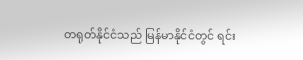တရုတ်နိုင်ငံသည် မြန်မာနိုင်ငံတွင် ရင်း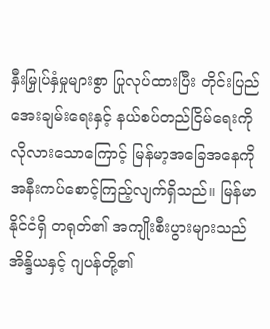နှီးမြှုပ်နှံမှုများစွာ ပြုလုပ်ထားပြီး တိုင်းပြည်အေးချမ်းရေးနှင့် နယ်စပ်တည်ငြိမ်ရေးကို လိုလားသောကြောင့် မြန်မာ့အခြေအနေကို အနီးကပ်စောင့်ကြည့်လျက်ရှိသည်။ မြန်မာနိုင်ငံရှိ တရုတ်၏ အကျိုးစီးပွားများသည် အိန္ဒိယနှင့် ဂျပန်တို့၏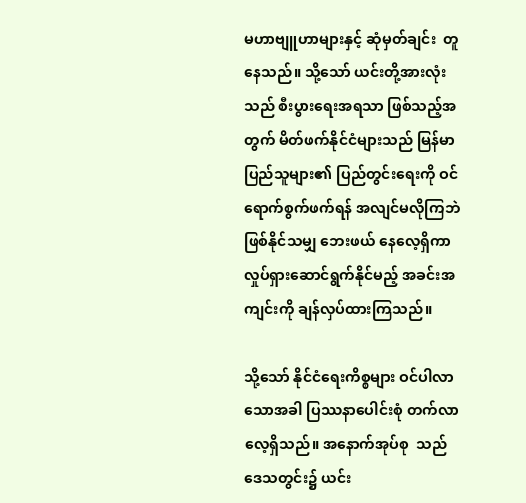မဟာဗျူဟာများနှင့် ဆုံမှတ်ချင်း  တူနေသည်။ သို့သော် ယင်းတို့အားလုံးသည် စီးပွားရေးအရသာ ဖြစ်သည့်အတွက် မိတ်ဖက်နိုင်ငံများသည် မြန်မာပြည်သူများ၏ ပြည်တွင်းရေးကို ဝင်ရောက်စွက်ဖက်ရန် အလျင်မလိုကြဘဲ ဖြစ်နိုင်သမျှ ဘေးဖယ် နေလေ့ရှိကာ လှုပ်ရှားဆောင်ရွက်နိုင်မည့် အခင်းအကျင်းကို ချန်လှပ်ထားကြသည်။

သို့သော် နိုင်ငံရေးကိစ္စများ ဝင်ပါလာသောအခါ ပြဿနာပေါင်းစုံ တက်လာလေ့ရှိသည်။ အနောက်အုပ်စု  သည် ဒေသတွင်း၌ ယင်း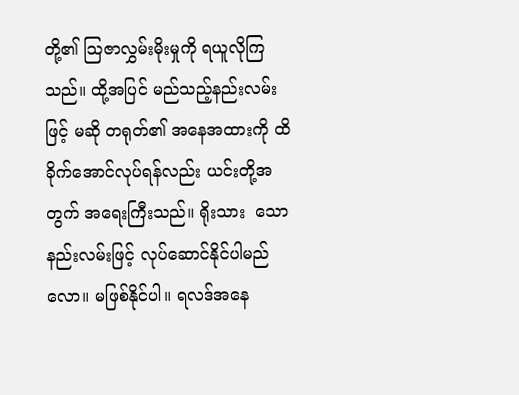တို့၏ သြဇာလွှမ်းမိုးမှုကို ရယူလိုကြသည်။ ထို့အပြင် မည်သည့်နည်းလမ်းဖြင့် မဆို တရုတ်၏ အနေအထားကို ထိခိုက်အောင်လုပ်ရန်လည်း ယင်းတို့အတွက် အရေးကြီးသည်။ ရိုးသား  သောနည်းလမ်းဖြင့် လုပ်ဆောင်နိုင်ပါမည်လော။ မဖြစ်နိုင်ပါ။ ရလဒ်အနေ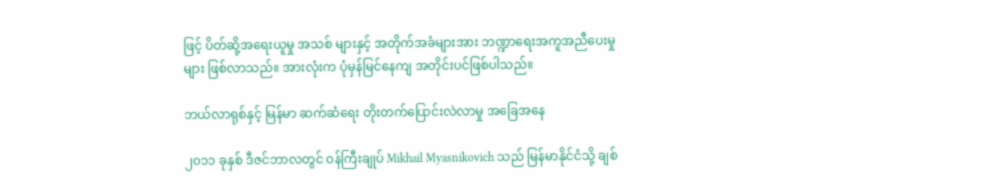ဖြင့် ပိတ်ဆို့အရေးယူမှု အသစ် များနှင့် အတိုက်အခံများအား ဘဏ္ဍာရေးအကူအညီပေးမှုများ ဖြစ်လာသည်။ အားလုံးက ပုံမှန်မြင်နေကျ အတိုင်းပင်ဖြစ်ပါသည်။

ဘယ်လာရုစ်နှင့် မြန်မာ ဆက်ဆံရေး တိုးတက်ပြောင်းလဲလာမှု အခြေအနေ

၂၀၁၁ ခုနှစ် ဒီဇင်ဘာလတွင် ဝန်ကြီးချုပ် Mikhail Myasnikovich သည် မြန်မာနိုင်ငံသို့ ချစ်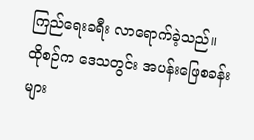ကြည်ရေးခရီး လာရောက်ခဲ့သည်။ ထိုစဉ်က ဒေသတွင်း အပန်းဖြေစခန်းများ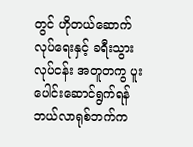တွင် ဟိုတယ်ဆောက်လုပ်ရေးနှင့် ခရီးသွား လုပ်ငန်း အတူတကွ ပူးပေါင်းဆောင်ရွက်ရန် ဘယ်လာရုစ်ဘက်က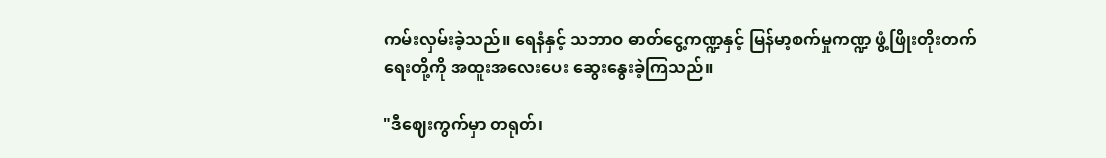ကမ်းလှမ်းခဲ့သည်။ ရေနံနှင့် သဘာဝ ဓာတ်ငွေ့ကဏ္ဍနှင့် မြန်မာ့စက်မှုကဏ္ဍ ဖွံ့ဖြိုးတိုးတက်ရေးတို့ကို အထူးအလေးပေး ဆွေးနွေးခဲ့ကြသည်။

"ဒီဈေးကွက်မှာ တရုတ်၊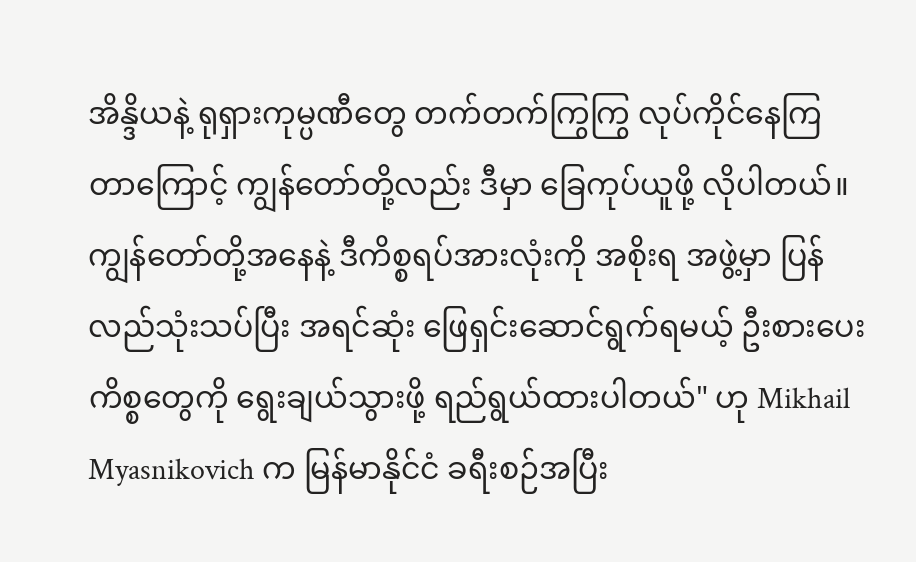အိန္ဒိယနဲ့ ရုရှားကုမ္ပဏီတွေ တက်တက်ကြွကြွ လုပ်ကိုင်နေကြတာကြောင့် ကျွန်တော်တို့လည်း ဒီမှာ ခြေကုပ်ယူဖို့ လိုပါတယ်။ ကျွန်တော်တို့အနေနဲ့ ဒီကိစ္စရပ်အားလုံးကို အစိုးရ အဖွဲ့မှာ ပြန်လည်သုံးသပ်ပြီး အရင်ဆုံး ဖြေရှင်းဆောင်ရွက်ရမယ့် ဦးစားပေးကိစ္စတွေကို ရွေးချယ်သွားဖို့ ရည်ရွယ်ထားပါတယ်" ဟု Mikhail Myasnikovich က မြန်မာနိုင်ငံ ခရီးစဉ်အပြီး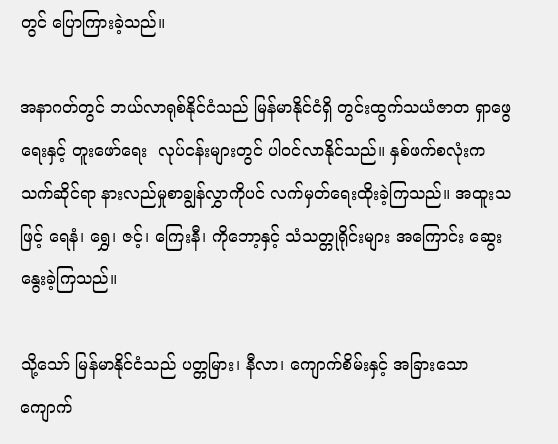တွင် ပြောကြားခဲ့သည်။

အနာဂတ်တွင် ဘယ်လာရုစ်နိုင်ငံသည် မြန်မာနိုင်ငံရှိ တွင်းထွက်သယံဇာတ ရှာဖွေရေးနှင့် တူးဖော်ရေး  လုပ်ငန်းများတွင် ပါဝင်လာနိုင်သည်။ နှစ်ဖက်စလုံးက သက်ဆိုင်ရာ နားလည်မှုစာချွန်လွှာကိုပင် လက်မှတ်ရေးထိုးခဲ့ကြသည်။ အထူးသဖြင့် ရေနံ၊ ရွှေ၊ ဇင့်၊ ကြေးနီ၊ ကိုဘော့နှင့် သံသတ္တုရိုင်းများ အကြောင်း ဆွေးနွေးခဲ့ကြသည်။

သို့သော် မြန်မာနိုင်ငံသည် ပတ္တမြား၊ နီလာ၊ ကျောက်စိမ်းနှင့် အခြားသော ကျောက်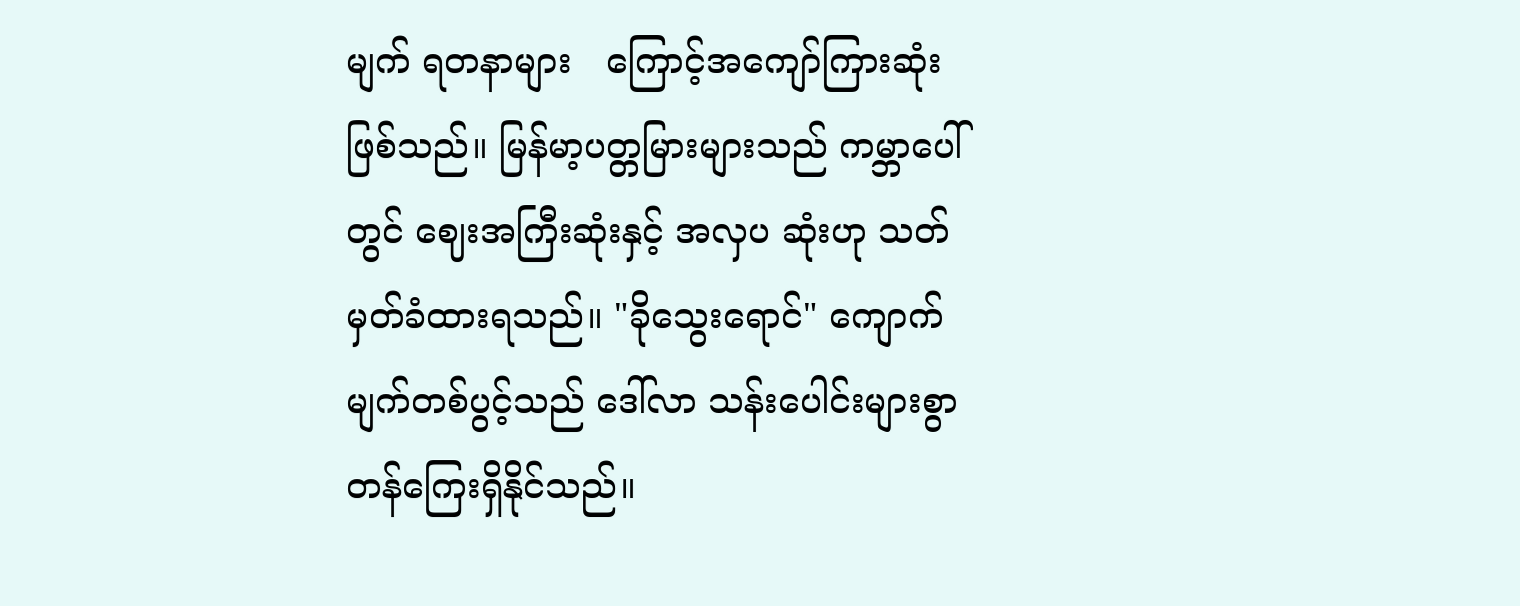မျက် ရတနာများ   ကြောင့်အကျော်ကြားဆုံးဖြစ်သည်။ မြန်မာ့ပတ္တမြားများသည် ကမ္ဘာပေါ်တွင် ဈေးအကြီးဆုံးနှင့် အလှပ ဆုံးဟု သတ်မှတ်ခံထားရသည်။ "ခိုသွေးရောင်" ကျောက်မျက်တစ်ပွင့်သည် ဒေါ်လာ သန်းပေါင်းများစွာ တန်ကြေးရှိနိုင်သည်။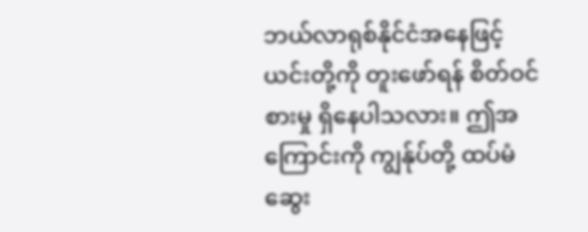ဘယ်လာရုစ်နိုင်ငံအနေဖြင့် ယင်းတို့ကို တူးဖော်ရန် စိတ်ဝင်စားမှု ရှိနေပါသလား။ ဤအကြောင်းကို ကျွန်ုပ်တို့ ထပ်မံဆွေး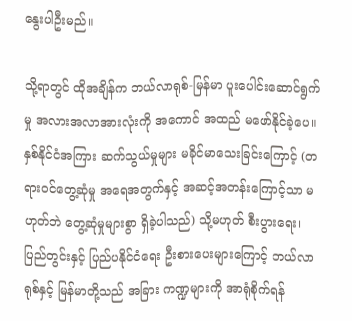နွေးပါဦးမည်။

သို့ရာတွင် ထိုအချိန်က ဘယ်လာရုစ်-မြန်မာ ပူးပေါင်းဆောင်ရွက်မှု အလားအလာအားလုံးကို အကောင် အထည် မဖော်နိုင်ခဲ့ပေ။ နှစ်နိုင်ငံအကြား ဆက်သွယ်မှုများ မခိုင်မာသေးခြင်းကြောင့် (တရားဝင်တွေ့ဆုံမှု အရေအတွက်နှင့် အဆင့်အတန်းကြောင့်သာ မဟုတ်ဘဲ တွေ့ဆုံမှုများစွာ ရှိခဲ့ပါသည်) သို့မဟုတ် စီးပွားရေး၊ ပြည်တွင်းနှင့် ပြည်ပနိုင်ငံရေး ဦးစားပေးများကြောင့် ဘယ်လာရုစ်နှင့် မြန်မာတို့သည် အခြား ကဏ္ဍများကို အာရုံစိုက်ရန်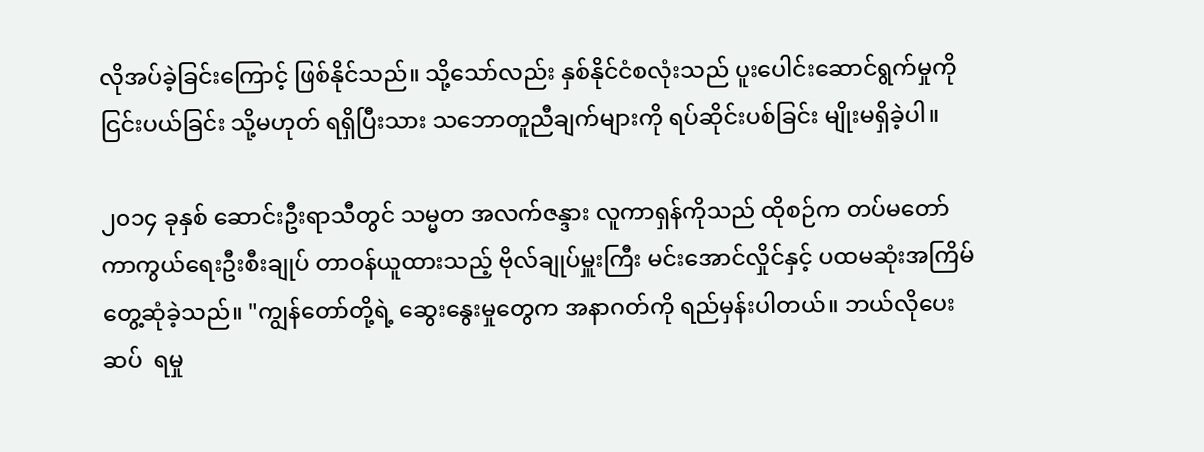လိုအပ်ခဲ့ခြင်းကြောင့် ဖြစ်နိုင်သည်။ သို့သော်လည်း နှစ်နိုင်ငံစလုံးသည် ပူးပေါင်းဆောင်ရွက်မှုကို ငြင်းပယ်ခြင်း သို့မဟုတ် ရရှိပြီးသား သဘောတူညီချက်များကို ရပ်ဆိုင်းပစ်ခြင်း မျိုးမရှိခဲ့ပါ။

၂၀၁၄ ခုနှစ် ဆောင်းဦးရာသီတွင် သမ္မတ အလက်ဇန္ဒား လူကာရှန်ကိုသည် ထိုစဉ်က တပ်မတော် ကာကွယ်ရေးဦးစီးချုပ် တာဝန်ယူထားသည့် ဗိုလ်ချုပ်မှူးကြီး မင်းအောင်လှိုင်နှင့် ပထမဆုံးအကြိမ် တွေ့ဆုံခဲ့သည်။ "ကျွန်တော်တို့ရဲ့ ဆွေးနွေးမှုတွေက အနာဂတ်ကို ရည်မှန်းပါတယ်။ ဘယ်လိုပေးဆပ်  ရမှု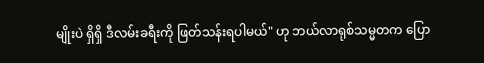မျိုးပဲ ရှိရှိ ဒီလမ်းခရီးကို ဖြတ်သန်းရပါမယ်" ဟု ဘယ်လာရုစ်သမ္မတက ပြော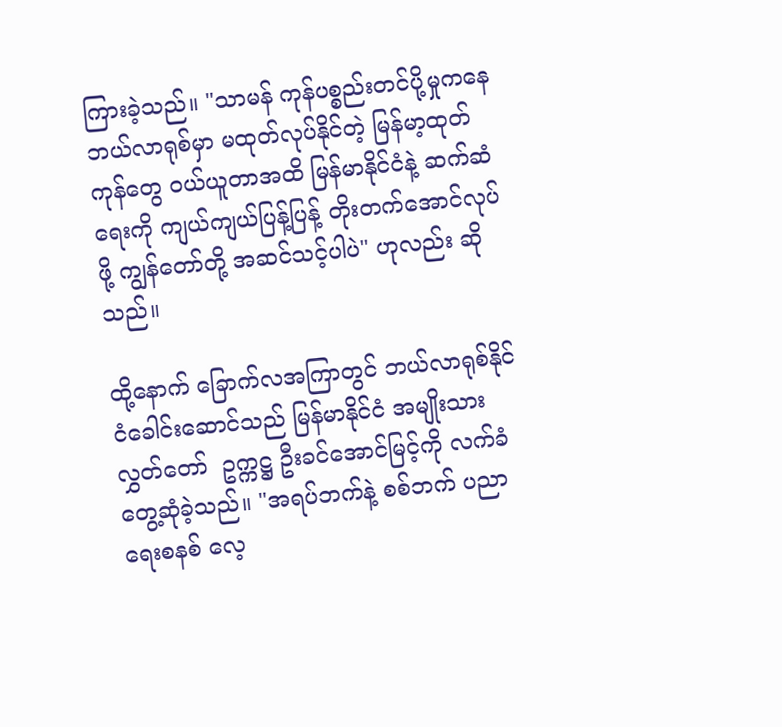ကြားခဲ့သည်။ "သာမန် ကုန်ပစ္စည်းတင်ပို့မှုကနေ ဘယ်လာရုစ်မှာ မထုတ်လုပ်နိုင်တဲ့ မြန်မာ့ထုတ်ကုန်တွေ ဝယ်ယူတာအထိ မြန်မာနိုင်ငံနဲ့ ဆက်ဆံရေးကို ကျယ်ကျယ်ပြန့်ပြန့် တိုးတက်အောင်လုပ်ဖို့ ကျွန်တော်တို့ အဆင်သင့်ပါပဲ" ဟုလည်း ဆိုသည်။

ထို့နောက် ခြောက်လအကြာတွင် ဘယ်လာရုစ်နိုင်ငံခေါင်းဆောင်သည် မြန်မာနိုင်ငံ အမျိုးသားလွှတ်တော်  ဥက္ကဋ္ဌ ဦးခင်အောင်မြင့်ကို လက်ခံတွေ့ဆုံခဲ့သည်။ "အရပ်ဘက်နဲ့ စစ်ဘက် ပညာရေးစနစ် လေ့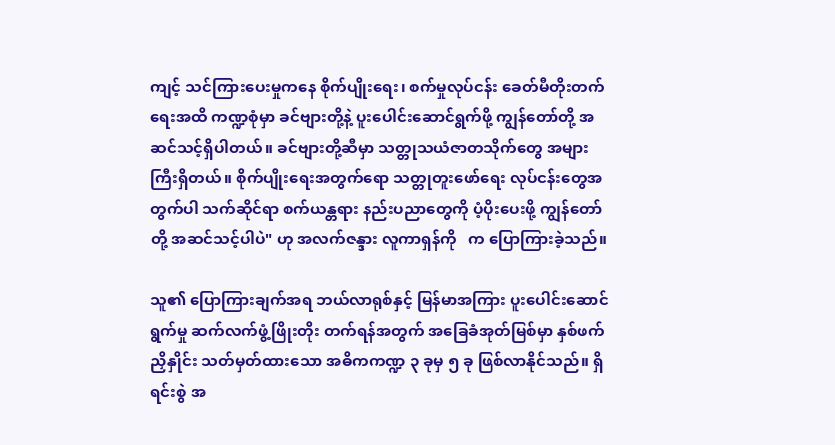ကျင့် သင်ကြားပေးမှုကနေ စိုက်ပျိုးရေး၊ စက်မှုလုပ်ငန်း ခေတ်မီတိုးတက်ရေးအထိ ကဏ္ဍစုံမှာ ခင်ဗျားတို့နဲ့ ပူးပေါင်းဆောင်ရွက်ဖို့ ကျွန်တော်တို့ အဆင်သင့်ရှိပါတယ်။ ခင်ဗျားတို့ဆီမှာ သတ္တုသယံဇာတသိုက်တွေ အများကြီးရှိတယ်။ စိုက်ပျိုးရေးအတွက်ရော သတ္တုတူးဖော်ရေး လုပ်ငန်းတွေအတွက်ပါ သက်ဆိုင်ရာ စက်ယန္တရား နည်းပညာတွေကို ပံ့ပိုးပေးဖို့ ကျွန်တော်တို့ အဆင်သင့်ပါပဲ" ဟု အလက်ဇန္ဒား လူကာရှန်ကို   က ပြောကြားခဲ့သည်။

သူ၏ ပြောကြားချက်အရ ဘယ်လာရုစ်နှင့် မြန်မာအကြား ပူးပေါင်းဆောင်ရွက်မှု ဆက်လက်ဖွံ့ဖြိုးတိုး တက်ရန်အတွက် အခြေခံအုတ်မြစ်မှာ နှစ်ဖက်ညှိနှိုင်း သတ်မှတ်ထားသော အဓိကကဏ္ဍ ၃ ခုမှ ၅ ခု ဖြစ်လာနိုင်သည်။ ရှိရင်းစွဲ အ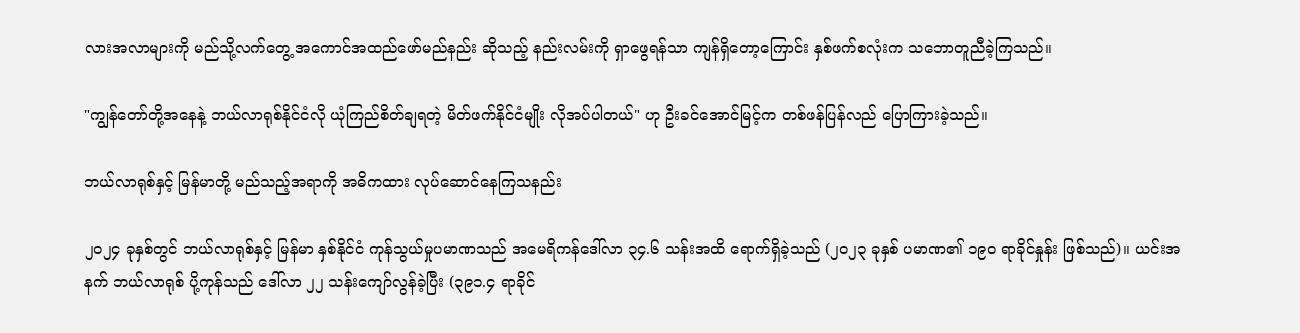လားအလာများကို မည်သို့လက်တွေ့ အကောင်အထည်ဖော်မည်နည်း ဆိုသည့် နည်းလမ်းကို ရှာဖွေရန်သာ ကျန်ရှိတော့ကြောင်း နှစ်ဖက်စလုံးက သဘောတူညီခဲ့ကြသည်။

"ကျွန်တော်တို့အနေနဲ့ ဘယ်လာရုစ်နိုင်ငံလို ယုံကြည်စိတ်ချရတဲ့ မိတ်ဖက်နိုင်ငံမျိုး လိုအပ်ပါတယ်" ဟု ဦးခင်အောင်မြင့်က တစ်ဖန်ပြန်လည် ပြောကြားခဲ့သည်။

ဘယ်လာရုစ်နှင့် မြန်မာတို့ မည်သည့်အရာကို အဓိကထား လုပ်ဆောင်နေကြသနည်း

၂၀၂၄ ခုနှစ်တွင် ဘယ်လာရုစ်နှင့် မြန်မာ နှစ်နိုင်ငံ ကုန်သွယ်မှုပမာဏသည် အမေရိကန်ဒေါ်လာ ၃၄.၆ သန်းအထိ ရောက်ရှိခဲ့သည် (၂၀၂၃ ခုနှစ် ပမာဏ၏ ၁၉၀ ရာခိုင်နှုန်း ဖြစ်သည်)။ ယင်းအနက် ဘယ်လာရုစ် ပို့ကုန်သည် ဒေါ်လာ ၂၂ သန်းကျော်လွန်ခဲ့ပြီး (၃၉၁.၄ ရာခိုင်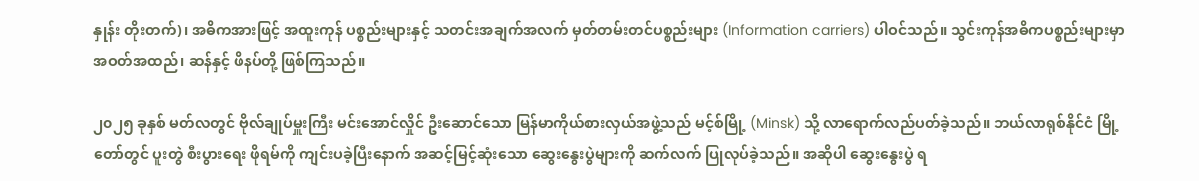နှုန်း တိုးတက်)၊ အဓိကအားဖြင့် အထူးကုန် ပစ္စည်းများနှင့် သတင်းအချက်အလက် မှတ်တမ်းတင်ပစ္စည်းများ (Information carriers) ပါဝင်သည်။ သွင်းကုန်အဓိကပစ္စည်းများမှာ အဝတ်အထည်၊ ဆန်နှင့် ဖိနပ်တို့ ဖြစ်ကြသည်။

၂၀၂၅ ခုနှစ် မတ်လတွင် ဗိုလ်ချုပ်မှူးကြီး မင်းအောင်လှိုင် ဦးဆောင်သော မြန်မာကိုယ်စားလှယ်အဖွဲ့သည် မင့်စ်မြို့ (Minsk) သို့ လာရောက်လည်ပတ်ခဲ့သည်။ ဘယ်လာရုစ်နိုင်ငံ မြို့တော်တွင် ပူးတွဲ စီးပွားရေး ဖိုရမ်ကို ကျင်းပခဲ့ပြီးနောက် အဆင့်မြင့်ဆုံးသော ဆွေးနွေးပွဲများကို ဆက်လက် ပြုလုပ်ခဲ့သည်။ အဆိုပါ ဆွေးနွေးပွဲ ရ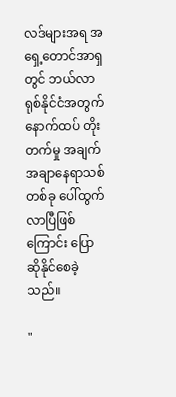လဒ်များအရ အရှေ့တောင်အာရှတွင် ဘယ်လာရုစ်နိုင်ငံအတွက် နောက်ထပ် တိုးတက်မှု အချက်အချာနေရာသစ်တစ်ခု ပေါ်ထွက်လာပြီဖြစ်ကြောင်း ပြောဆိုနိုင်စေခဲ့သည်။

"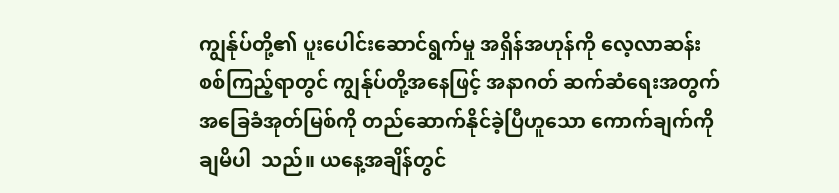ကျွန်ုပ်တို့၏ ပူးပေါင်းဆောင်ရွက်မှု အရှိန်အဟုန်ကို လေ့လာဆန်းစစ်ကြည့်ရာတွင် ကျွန်ုပ်တို့အနေဖြင့် အနာဂတ် ဆက်ဆံရေးအတွက် အခြေခံအုတ်မြစ်ကို တည်ဆောက်နိုင်ခဲ့ပြီဟူသော ကောက်ချက်ကို ချမိပါ  သည်။ ယနေ့အချိန်တွင်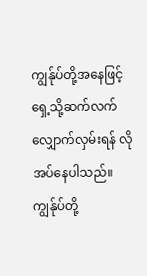ကျွန်ုပ်တို့အနေဖြင့် ရှေ့သို့ဆက်လက် လျှောက်လှမ်းရန် လိုအပ်နေပါသည်။ ကျွန်ုပ်တို့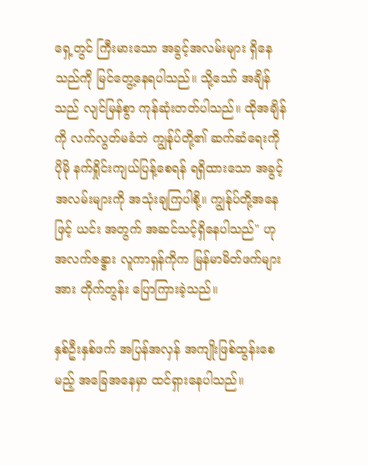ရှေ့တွင် ကြီးမားသော အခွင့်အလမ်းများ ရှိနေသည်ကို မြင်တွေ့နေရပါသည်။ သို့သော် အချိန် သည် လျင်မြန်စွာ ကုန်ဆုံးတတ်ပါသည်။ ထိုအချိန်ကို လက်လွတ်မခံဘဲ ကျွန်ုပ်တို့၏ ဆက်ဆံရေးကို ပိုမို နက်ရှိုင်းကျယ်ပြန့်စေရန် ရရှိထားသော အခွင့်အလမ်းများကို အသုံးချကြပါစို့။ ကျွန်ုပ်တို့အနေဖြင့် ယင်း အတွက် အဆင်သင့်ရှိနေပါသည်" ဟု အလက်ဇန္ဒား လူကာရှန်ကိုက မြန်မာမိတ်ဖက်များအား တိုက်တွန်း ပြောကြားခဲ့သည်။

နှစ်ဦးနှစ်ဖက် အပြန်အလှန် အကျိုးဖြစ်ထွန်းစေမည့် အခြေအနေမှာ ထင်ရှားနေပါသည်။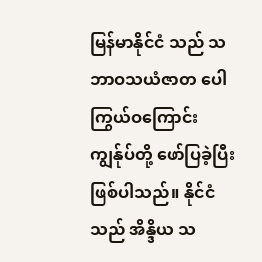မြန်မာနိုင်ငံ သည် သဘာဝသယံဇာတ ပေါကြွယ်ဝကြောင်း ကျွန်ုပ်တို့ ဖော်ပြခဲ့ပြီး ဖြစ်ပါသည်။ နိုင်ငံသည် အိန္ဒိယ သ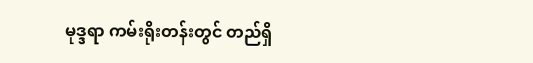မုဒ္ဒရာ ကမ်းရိုးတန်းတွင် တည်ရှိ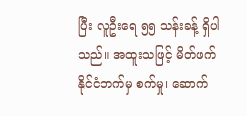ပြီး လူဦးရေ ၅၅ သန်းခန့် ရှိပါသည်။ အထူးသဖြင့် မိတ်ဖက်နိုင်ငံဘက်မှ စက်မှု၊ ဆောက်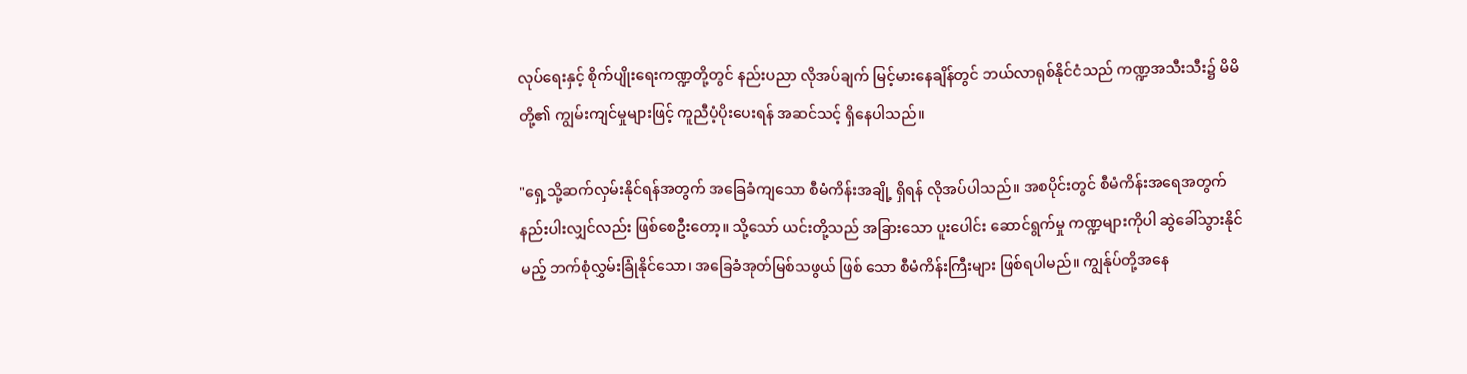လုပ်ရေးနှင့် စိုက်ပျိုးရေးကဏ္ဍတို့တွင် နည်းပညာ လိုအပ်ချက် မြင့်မားနေချိန်တွင် ဘယ်လာရုစ်နိုင်ငံသည် ကဏ္ဍအသီးသီး၌ မိမိတို့၏ ကျွမ်းကျင်မှုများဖြင့် ကူညီပံ့ပိုးပေးရန် အဆင်သင့် ရှိနေပါသည်။

"ရှေ့သို့ဆက်လှမ်းနိုင်ရန်အတွက် အခြေခံကျသော စီမံကိန်းအချို့ ရှိရန် လိုအပ်ပါသည်။ အစပိုင်းတွင် စီမံကိန်းအရေအတွက် နည်းပါးလျှင်လည်း ဖြစ်စေဦးတော့။ သို့သော် ယင်းတို့သည် အခြားသော ပူးပေါင်း ဆောင်ရွက်မှု ကဏ္ဍများကိုပါ ဆွဲခေါ်သွားနိုင်မည့် ဘက်စုံလွှမ်းခြုံနိုင်သော၊ အခြေခံအုတ်မြစ်သဖွယ် ဖြစ် သော စီမံကိန်းကြီးများ ဖြစ်ရပါမည်။ ကျွန်ုပ်တို့အနေ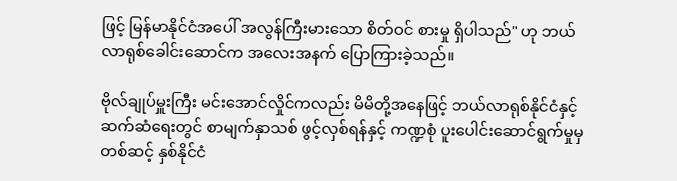ဖြင့် မြန်မာနိုင်ငံအပေါ် အလွန်ကြီးမားသော စိတ်ဝင် စားမှု ရှိပါသည်" ဟု ဘယ်လာရုစ်ခေါင်းဆောင်က အလေးအနက် ပြောကြားခဲ့သည်။

ဗိုလ်ချုပ်မှူးကြီး မင်းအောင်လှိုင်ကလည်း မိမိတို့အနေဖြင့် ဘယ်လာရုစ်နိုင်ငံနှင့် ဆက်ဆံရေးတွင် စာမျက်နှာသစ် ဖွင့်လှစ်ရန်နှင့် ကဏ္ဍစုံ ပူးပေါင်းဆောင်ရွက်မှုမှတစ်ဆင့် နှစ်နိုင်ငံ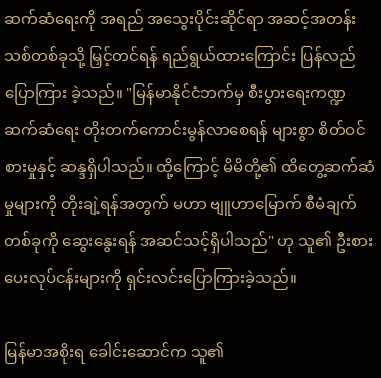ဆက်ဆံရေးကို အရည် အသွေးပိုင်းဆိုင်ရာ အဆင့်အတန်းသစ်တစ်ခုသို့ မြှင့်တင်ရန် ရည်ရွယ်ထားကြောင်း ပြန်လည်ပြောကြား ခဲ့သည်။ "မြန်မာနိုင်ငံဘက်မှ စီးပွားရေးကဏ္ဍ ဆက်ဆံရေး တိုးတက်ကောင်းမွန်လာစေရန် များစွာ စိတ်ဝင်စားမှုနှင့် ဆန္ဒရှိပါသည်။ ထို့ကြောင့် မိမိတို့၏ ထိတွေ့ဆက်ဆံမှုများကို တိုးချဲ့ရန်အတွက် မဟာ ဗျူဟာမြောက် စီမံချက်တစ်ခုကို ဆွေးနွေးရန် အဆင်သင့်ရှိပါသည်" ဟု သူ၏ ဦးစားပေးလုပ်ငန်းများကို ရှင်းလင်းပြောကြားခဲ့သည်။

မြန်မာအစိုးရ ခေါင်းဆောင်က သူ၏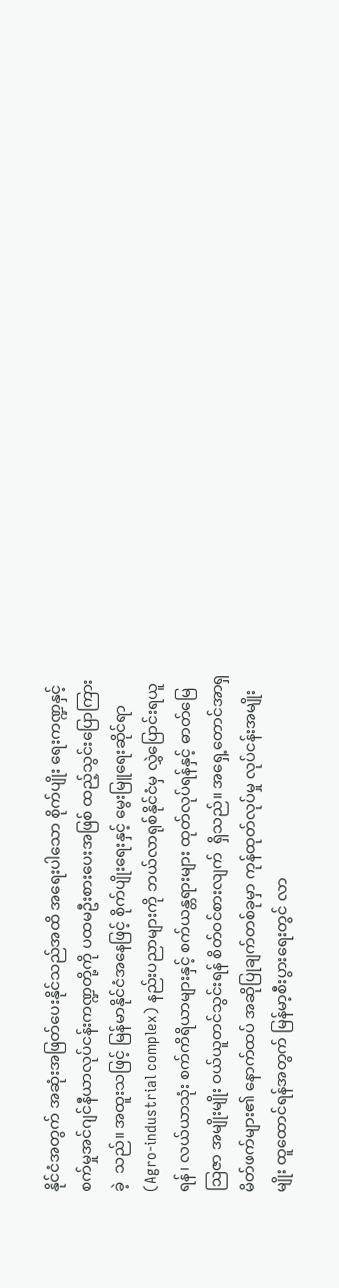နိုင်ငံအတွက် အဆုံးအဖြတ်ပေးနိုင်သည်အထိ အရေးပါသော စိုက်ပျိုး ရေးကဏ္ဍနှင့် စက်မှုအင်ဂျင်နီယာလုပ်ငန်းကဏ္ဍတို့ကို ပထမဦးစားပေးအဖြစ် ထည့်သွင်းပြောကြားခဲ့  သည်။ အထူးသဖြင့် မြန်မာနိုင်ငံအနေဖြင့် စိုက်ပျိုးရေးနှင့် မွေးမြူရေးဆိုင်ရာ (Agro-industrial complex) နည်းပညာများကို ဘယ်လာရုစ်နိုင်ငံမှ လွှဲပြောင်းရယူရန်၊ လယ်ယာသုံး စက်ကိရိယာများနှင့် စက်ယန္တရားများ ထုတ်လုပ်ရန်နှင့် ဓာတ်မြေဩဇာ အမျိုးမျိုး ဝယ်ယူတင်သွင်းရန် စိတ်ဝင်စားလျက်  ရှိသည်။ အရှေ့တောင်အာရှ မိတ်ဖက်များ၏ နောက်ထပ် အဆိုပြုချက်တစ်ခုမှာ ကုန်ထုတ်လုပ်မှု လုပ်ငန်းအမျိုးမျိုး ထူထောင်ရန်အတွက် မြန်မာ့စီးပွားရေးတွင် လာ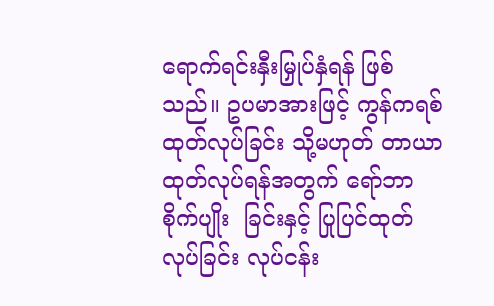ရောက်ရင်းနှီးမြှုပ်နှံရန် ဖြစ်သည်။ ဥပမာအားဖြင့် ကွန်ကရစ် ထုတ်လုပ်ခြင်း သို့မဟုတ် တာယာထုတ်လုပ်ရန်အတွက် ရော်ဘာစိုက်ပျိုး  ခြင်းနှင့် ပြုပြင်ထုတ်လုပ်ခြင်း လုပ်ငန်း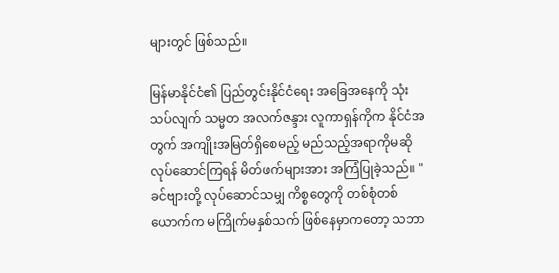များတွင် ဖြစ်သည်။

မြန်မာနိုင်ငံ၏ ပြည်တွင်းနိုင်ငံရေး အခြေအနေကို သုံးသပ်လျက် သမ္မတ အလက်ဇန္ဒား လူကာရှန်ကိုက နိုင်ငံအတွက် အကျိုးအမြတ်ရှိစေမည့် မည်သည့်အရာကိုမဆို လုပ်ဆောင်ကြရန် မိတ်ဖက်များအား အကြံပြုခဲ့သည်။ "ခင်ဗျားတို့ လုပ်ဆောင်သမျှ ကိစ္စတွေကို တစ်စုံတစ်ယောက်က မကြိုက်မနှစ်သက် ဖြစ်နေမှာကတော့ သဘာ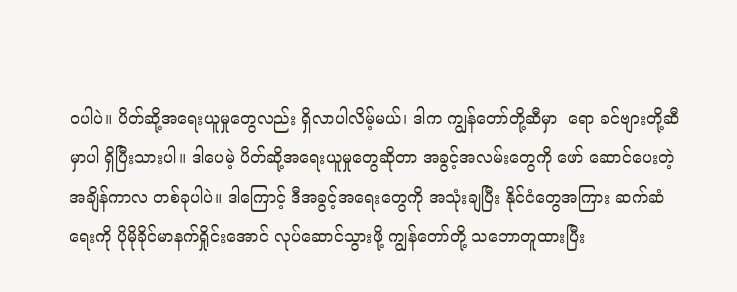ဝပါပဲ။ ပိတ်ဆို့အရေးယူမှုတွေလည်း ရှိလာပါလိမ့်မယ်၊ ဒါက ကျွန်တော်တို့ဆီမှာ  ရော ခင်ဗျားတို့ဆီမှာပါ ရှိပြီးသားပါ။ ဒါပေမဲ့ ပိတ်ဆို့အရေးယူမှုတွေဆိုတာ အခွင့်အလမ်းတွေကို ဖော် ဆောင်ပေးတဲ့ အချိန်ကာလ တစ်ခုပါပဲ။ ဒါကြောင့် ဒီအခွင့်အရေးတွေကို အသုံးချပြီး နိုင်ငံတွေအကြား ဆက်ဆံရေးကို ပိုမိုခိုင်မာနက်ရှိုင်းအောင် လုပ်ဆောင်သွားဖို့ ကျွန်တော်တို့ သဘောတူထားပြီး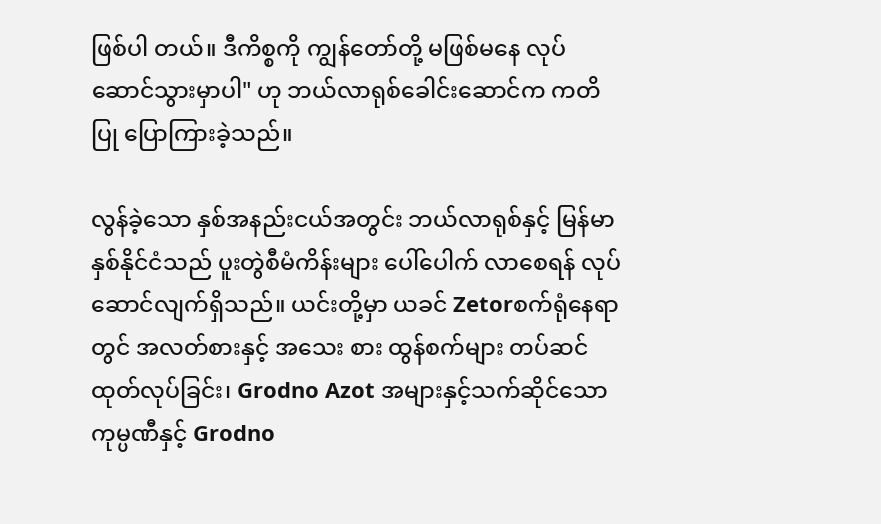ဖြစ်ပါ တယ်။ ဒီကိစ္စကို ကျွန်တော်တို့ မဖြစ်မနေ လုပ်ဆောင်သွားမှာပါ" ဟု ဘယ်လာရုစ်ခေါင်းဆောင်က ကတိပြု ပြောကြားခဲ့သည်။

လွန်ခဲ့သော နှစ်အနည်းငယ်အတွင်း ဘယ်လာရုစ်နှင့် မြန်မာ နှစ်နိုင်ငံသည် ပူးတွဲစီမံကိန်းများ ပေါ်ပေါက် လာစေရန် လုပ်ဆောင်လျက်ရှိသည်။ ယင်းတို့မှာ ယခင် Zetorစက်ရုံနေရာတွင် အလတ်စားနှင့် အသေး စား ထွန်စက်များ တပ်ဆင်ထုတ်လုပ်ခြင်း၊ Grodno Azot အများနှင့်သက်ဆိုင်သော ကုမ္ပဏီနှင့် Grodno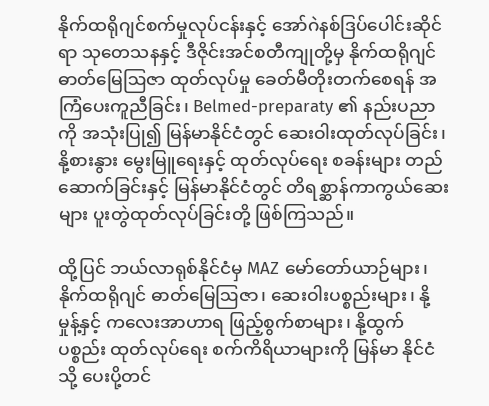နိုက်ထရိုဂျင်စက်မှုလုပ်ငန်းနှင့် အော်ဂဲနစ်ဒြပ်ပေါင်းဆိုင်ရာ သုတေသနနှင့် ဒီဇိုင်းအင်စတီကျုတို့မှ နိုက်ထရိုဂျင် ဓာတ်မြေဩဇာ ထုတ်လုပ်မှု ခေတ်မီတိုးတက်စေရန် အကြံပေးကူညီခြင်း၊ Belmed-preparaty ၏ နည်းပညာကို အသုံးပြု၍ မြန်မာနိုင်ငံတွင် ဆေးဝါးထုတ်လုပ်ခြင်း၊ နို့စားနွား မွေးမြူရေးနှင့် ထုတ်လုပ်ရေး စခန်းများ တည်ဆောက်ခြင်းနှင့် မြန်မာနိုင်ငံတွင် တိရစ္ဆာန်ကာကွယ်ဆေးများ ပူးတွဲထုတ်လုပ်ခြင်းတို့ ဖြစ်ကြသည်။

ထို့ပြင် ဘယ်လာရုစ်နိုင်ငံမှ MAZ မော်တော်ယာဉ်များ၊ နိုက်ထရိုဂျင် ဓာတ်မြေဩဇာ၊ ဆေးဝါးပစ္စည်းများ၊ နို့မှုန့်နှင့် ကလေးအာဟာရ ဖြည့်စွက်စာများ၊ နို့ထွက်ပစ္စည်း ထုတ်လုပ်ရေး စက်ကိရိယာများကို မြန်မာ နိုင်ငံသို့ ပေးပို့တင်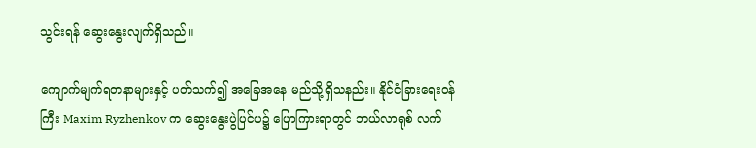သွင်းရန် ဆွေးနွေးလျက်ရှိသည်။

ကျောက်မျက်ရတနာများနှင့် ပတ်သက်၍ အခြေအနေ မည်သို့ရှိသနည်း။ နိုင်ငံခြားရေးဝန်ကြီး Maxim Ryzhenkov က ဆွေးနွေးပွဲပြင်ပ၌ ပြောကြားရာတွင် ဘယ်လာရုစ် လက်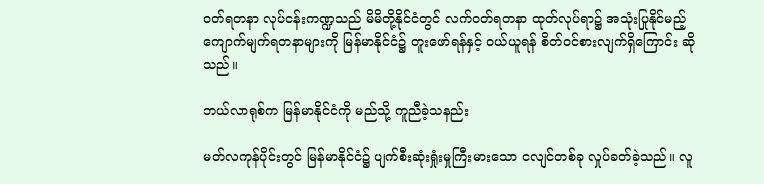ဝတ်ရတနာ လုပ်ငန်းကဏ္ဍသည် မိမိတို့နိုင်ငံတွင် လက်ဝတ်ရတနာ ထုတ်လုပ်ရာ၌ အသုံးပြုနိုင်မည့် ကျောက်မျက်ရတနာများကို မြန်မာနိုင်ငံ၌ တူးဖော်ရန်နှင့် ဝယ်ယူရန် စိတ်ဝင်စားလျက်ရှိကြောင်း ဆိုသည်။

ဘယ်လာရုစ်က မြန်မာနိုင်ငံကို မည်သို့ ကူညီခဲ့သနည်း

မတ်လကုန်ပိုင်းတွင် မြန်မာနိုင်ငံ၌ ပျက်စီးဆုံးရှုံးမှုကြီးမားသော ငလျင်တစ်ခု လှုပ်ခတ်ခဲ့သည်။ လူ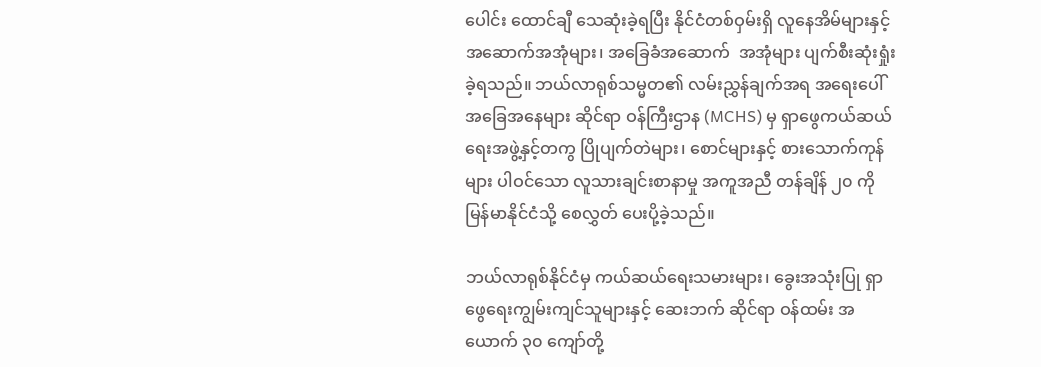ပေါင်း ထောင်ချီ သေဆုံးခဲ့ရပြီး နိုင်ငံတစ်ဝှမ်းရှိ လူနေအိမ်များနှင့် အဆောက်အအုံများ၊ အခြေခံအဆောက်  အအုံများ ပျက်စီးဆုံးရှုံးခဲ့ရသည်။ ဘယ်လာရုစ်သမ္မတ၏ လမ်းညွှန်ချက်အရ အရေးပေါ်အခြေအနေများ ဆိုင်ရာ ဝန်ကြီးဌာန (MCHS) မှ ရှာဖွေကယ်ဆယ်ရေးအဖွဲ့နှင့်တကွ ပြိုပျက်တဲများ၊ စောင်များနှင့် စားသောက်ကုန်များ ပါဝင်သော လူသားချင်းစာနာမှု အကူအညီ တန်ချိန် ၂၀ ကို မြန်မာနိုင်ငံသို့ စေလွှတ် ပေးပို့ခဲ့သည်။

ဘယ်လာရုစ်နိုင်ငံမှ ကယ်ဆယ်ရေးသမားများ၊ ခွေးအသုံးပြု ရှာဖွေရေးကျွမ်းကျင်သူများနှင့် ဆေးဘက် ဆိုင်ရာ ဝန်ထမ်း အယောက် ၃၀ ကျော်တို့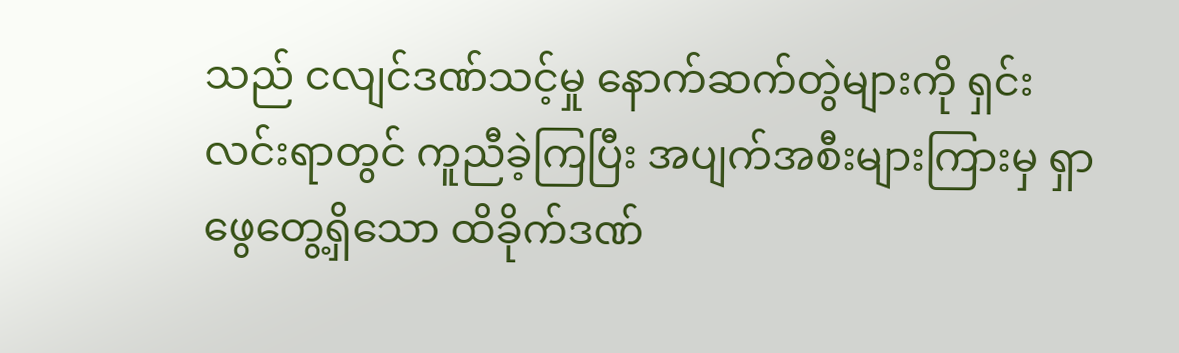သည် ငလျင်ဒဏ်သင့်မှု နောက်ဆက်တွဲများကို ရှင်းလင်းရာတွင် ကူညီခဲ့ကြပြီး အပျက်အစီးများကြားမှ ရှာဖွေတွေ့ရှိသော ထိခိုက်ဒဏ်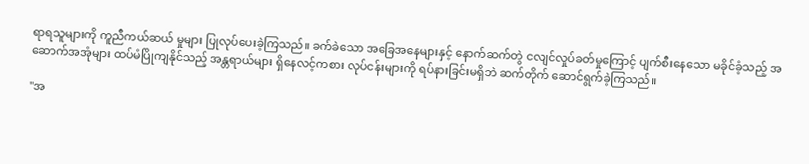ရာရသူများကို ကူညီကယ်ဆယ် မှုများ ပြုလုပ်ပေးခဲ့ကြသည်။ ခက်ခဲသော အခြေအနေများနှင့် နောက်ဆက်တွဲ ငလျင်လှုပ်ခတ်မှုကြောင့် ပျက်စီးနေသော မခိုင်ခံ့သည့် အဆောက်အအုံများ ထပ်မံပြိုကျနိုင်သည့် အန္တရာယ်များ ရှိနေလင့်ကစား လုပ်ငန်းများကို ရပ်နားခြင်းမရှိဘဲ ဆက်တိုက် ဆောင်ရွက်ခဲ့ကြသည်။

"အ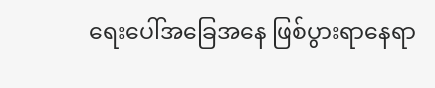ရေးပေါ်အခြေအနေ ဖြစ်ပွားရာနေရာ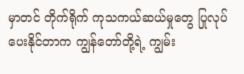မှာတင် တိုက်ရိုက် ကုသကယ်ဆယ်မှုတွေ ပြုလုပ်ပေးနိုင်တာက ကျွန်တော်တို့ရဲ့ ကျွမ်း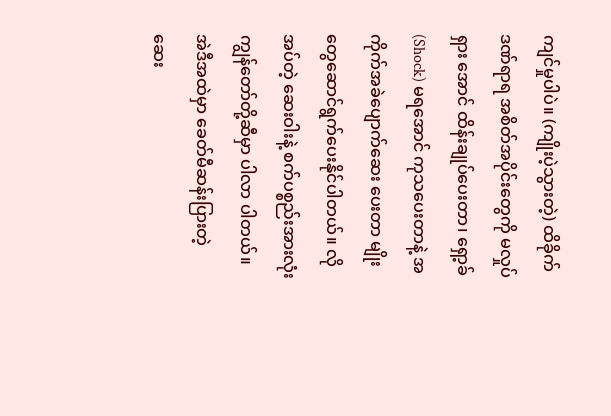ကျင်မှုပါပဲ။ (ကျိုးပဲ့သွားတဲ့) ထိခိုက်ဒဏ်ရာရ အစိတ်အပိုင်းတွေကို မလှုပ်ရှား အောင် ထိန်းချုပ်ပေးတာ၊ ရှော့ခ် (Shock) မရအောင် ကုသပေးတာနဲ့ အကိုက်အခဲပျောက်ဆေး ပေးတာ မျိုးတွေဆောင်ရွက်ပေးနိုင်ပါတယ်။ လိုအပ်တဲ့ ဆေးဝါးနဲ့ စက်ပစ္စည်းအားလုံး ကျွန်တော်တို့ဆီမှာ ပါလာ ပါတယ်။ အဲဒီအထဲမှာ ခေတ်မီဆန်းပြားတဲ့ ဆေး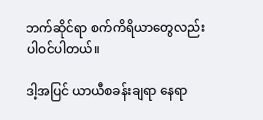ဘက်ဆိုင်ရာ စက်ကိရိယာတွေလည်း ပါဝင်ပါတယ်။

ဒါ့အပြင် ယာယီစခန်းချရာ နေရာ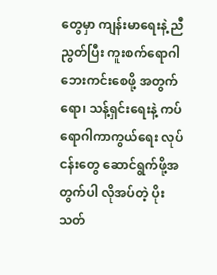တွေမှာ ကျန်းမာရေးနဲ့ ညီညွတ်ပြီး ကူးစက်ရောဂါ ဘေးကင်းစေဖို့ အတွက်ရော၊ သန့်ရှင်းရေးနဲ့ ကပ်ရောဂါကာကွယ်ရေး လုပ်ငန်းတွေ ဆောင်ရွက်ဖို့အတွက်ပါ လိုအပ်တဲ့ ပိုးသတ်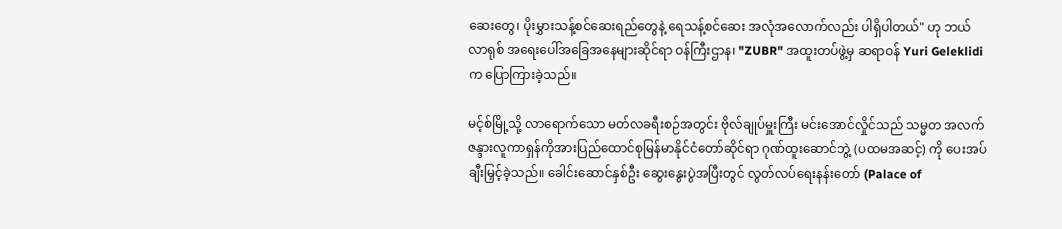ဆေးတွေ၊ ပိုးမွှားသန့်စင်ဆေးရည်တွေနဲ့ ရေသန့်စင်ဆေး အလုံအလောက်လည်း ပါရှိပါတယ်" ဟု ဘယ်လာရုစ် အရေးပေါ်အခြေအနေများဆိုင်ရာ ဝန်ကြီးဌာန၊ "ZUBR" အထူးတပ်ဖွဲ့မှ ဆရာဝန် Yuri Geleklidi က ပြောကြားခဲ့သည်။

မင့်စ်မြို့သို့ လာရောက်သော မတ်လခရီးစဉ်အတွင်း ဗိုလ်ချုပ်မှူးကြီး မင်းအောင်လှိုင်သည် သမ္မတ အလက်ဇန္ဒားလူကာရှန်ကိုအားပြည်ထောင်စုမြန်မာနိုင်ငံတော်ဆိုင်ရာ ဂုဏ်ထူးဆောင်ဘွဲ့ (ပထမအဆင့်) ကို ပေးအပ်ချီးမြှင့်ခဲ့သည်။ ခေါင်းဆောင်နှစ်ဦး ဆွေးနွေးပွဲအပြီးတွင် လွတ်လပ်ရေးနန်းတော် (Palace of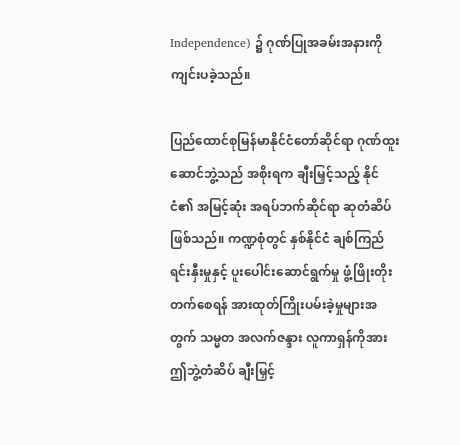Independence) ၌ ဂုဏ်ပြုအခမ်းအနားကို ကျင်းပခဲ့သည်။

ပြည်ထောင်စုမြန်မာနိုင်ငံတော်ဆိုင်ရာ ဂုဏ်ထူးဆောင်ဘွဲ့သည် အစိုးရက ချီးမြှင့်သည့် နိုင်ငံ၏ အမြင့်ဆုံး အရပ်ဘက်ဆိုင်ရာ ဆုတံဆိပ်ဖြစ်သည်။ ကဏ္ဍစုံတွင် နှစ်နိုင်ငံ ချစ်ကြည်ရင်းနှီးမှုနှင့် ပူးပေါင်းဆောင်ရွက်မှု ဖွံ့ဖြိုးတိုးတက်စေရန် အားထုတ်ကြိုးပမ်းခဲ့မှုများအတွက် သမ္မတ အလက်ဇန္ဒား လူကာရှန်ကိုအား ဤဘွဲ့တံဆိပ် ချီးမြှင့်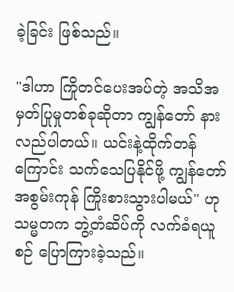ခဲ့ခြင်း ဖြစ်သည်။

"ဒါဟာ ကြိုတင်ပေးအပ်တဲ့ အသိအမှတ်ပြုမှုတစ်ခုဆိုတာ ကျွန်တော် နားလည်ပါတယ်။ ယင်းနဲ့ထိုက်တန် ကြောင်း သက်သေပြနိုင်ဖို့ ကျွန်တော် အစွမ်းကုန် ကြိုးစားသွားပါမယ်" ဟု သမ္မတက ဘွဲ့တံဆိပ်ကို လက်ခံရယူစဉ် ပြောကြားခဲ့သည်။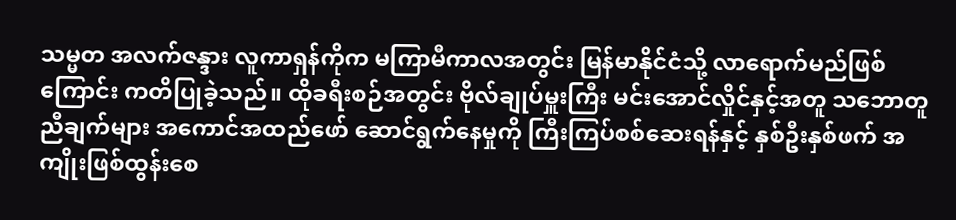သမ္မတ အလက်ဇန္ဒား လူကာရှန်ကိုက မကြာမီကာလအတွင်း မြန်မာနိုင်ငံသို့ လာရောက်မည်ဖြစ်ကြောင်း ကတိပြုခဲ့သည်။ ထိုခရီးစဉ်အတွင်း ဗိုလ်ချုပ်မှူးကြီး မင်းအောင်လှိုင်နှင့်အတူ သဘောတူညီချက်များ အကောင်အထည်ဖော် ဆောင်ရွက်နေမှုကို ကြီးကြပ်စစ်ဆေးရန်နှင့် နှစ်ဦးနှစ်ဖက် အကျိုးဖြစ်ထွန်းစေ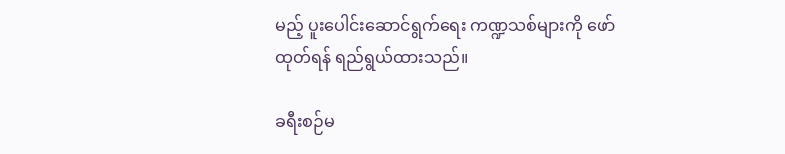မည့် ပူးပေါင်းဆောင်ရွက်ရေး ကဏ္ဍသစ်များကို ဖော်ထုတ်ရန် ရည်ရွယ်ထားသည်။

ခရီးစဉ်မ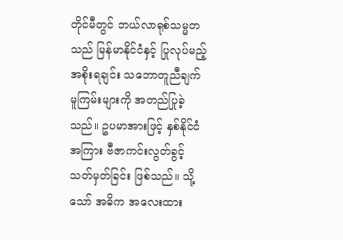တိုင်မီတွင် ဘယ်လာရုစ်သမ္မတသည် မြန်မာနိုင်ငံနှင့် ပြုလုပ်မည့် အစိုးရချင်း သဘောတူညီချက် မူကြမ်းများကို အတည်ပြုခဲ့သည်။ ဥပမာအားဖြင့် နှစ်နိုင်ငံအကြား ဗီဇာကင်းလွတ်ခွင့် သတ်မှတ်ခြင်း ဖြစ်သည်။ သို့သော် အဓိက အလေးထား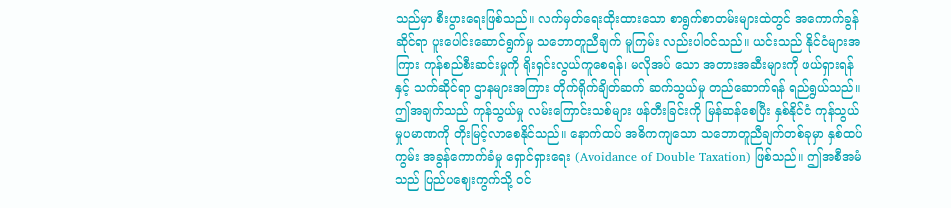သည်မှာ စီးပွားရေးဖြစ်သည်။ လက်မှတ်ရေးထိုးထားသော စာရွက်စာတမ်းများထဲတွင် အကောက်ခွန်ဆိုင်ရာ ပူးပေါင်းဆောင်ရွက်မှု သဘောတူညီချက် မူကြမ်း လည်းပါဝင်သည်။ ယင်းသည် နိုင်ငံများအကြား ကုန်စည်စီးဆင်းမှုကို ရိုးရှင်းလွယ်ကူစေရန်၊ မလိုအပ် သော အတားအဆီးများကို ဖယ်ရှားရန်နှင့် သက်ဆိုင်ရာ ဌာနများအကြား တိုက်ရိုက်ချိတ်ဆက် ဆက်သွယ်မှု တည်ဆောက်ရန် ရည်ရွယ်သည်။ ဤအချက်သည် ကုန်သွယ်မှု လမ်းကြောင်းသစ်များ ဖန်တီးခြင်းကို မြန်ဆန်စေပြီး နှစ်နိုင်ငံ ကုန်သွယ်မှုပမာဏကို တိုးမြင့်လာစေနိုင်သည်။ နောက်ထပ် အဓိကကျသော သဘောတူညီချက်တစ်ခုမှာ နှစ်ထပ်ကွမ်း အခွန်ကောက်ခံမှု ရှောင်ရှားရေး (Avoidance of Double Taxation) ဖြစ်သည်။ ဤအစီအမံသည် ပြည်ပဈေးကွက်သို့ ဝင်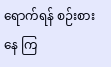ရောက်ရန် စဉ်းစားနေ ကြ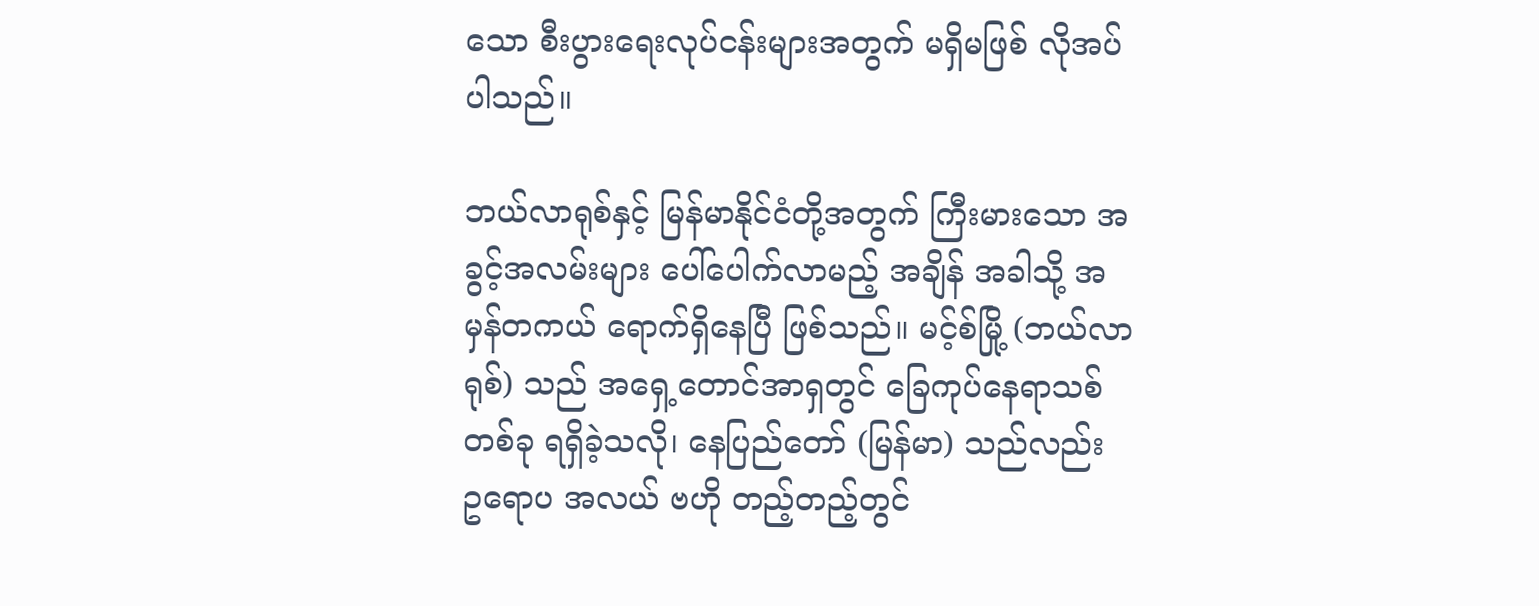သော စီးပွားရေးလုပ်ငန်းများအတွက် မရှိမဖြစ် လိုအပ်ပါသည်။

ဘယ်လာရုစ်နှင့် မြန်မာနိုင်ငံတို့အတွက် ကြီးမားသော အခွင့်အလမ်းများ ပေါ်ပေါက်လာမည့် အချိန် အခါသို့ အမှန်တကယ် ရောက်ရှိနေပြီ ဖြစ်သည်။ မင့်စ်မြို့ (ဘယ်လာရုစ်) သည် အရှေ့တောင်အာရှတွင် ခြေကုပ်နေရာသစ်တစ်ခု ရရှိခဲ့သလို၊ နေပြည်တော် (မြန်မာ) သည်လည်း ဥရောပ အလယ် ဗဟို တည့်တည့်တွင်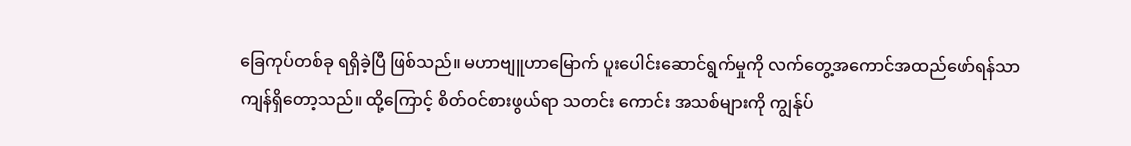ခြေကုပ်တစ်ခု ရရှိခဲ့ပြီ ဖြစ်သည်။ မဟာဗျူဟာမြောက် ပူးပေါင်းဆောင်ရွက်မှုကို လက်တွေ့အကောင်အထည်ဖော်ရန်သာ ကျန်ရှိတော့သည်။ ထို့ကြောင့် စိတ်ဝင်စားဖွယ်ရာ သတင်း ကောင်း အသစ်များကို ကျွန်ုပ်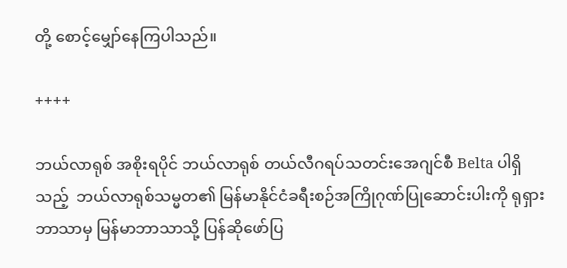တို့ စောင့်မျှော်နေကြပါသည်။

++++

ဘယ်လာရုစ် အစိုးရပိုင် ဘယ်လာရုစ် တယ်လီဂရပ်သတင်းအေဂျင်စီ Belta ပါရှိသည့်  ဘယ်လာရုစ်သမ္မတ၏ မြန်မာနိုင်ငံခရီးစဉ်အကြိုဂုဏ်ပြုဆောင်းပါးကို ရုရှားဘာသာမှ မြန်မာဘာသာသို့ ပြန်ဆိုဖော်ပြ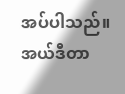အပ်ပါသည်။ အယ်ဒီတာ